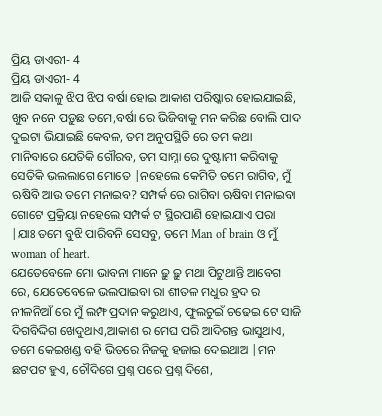ପ୍ରିୟ ଡାଏରୀ- 4
ପ୍ରିୟ ଡାଏରୀ- 4
ଆଜି ସକାଳୁ ଝିପ ଝିପ ବର୍ଷା ହୋଇ ଆକାଶ ପରିଷ୍କାର ହୋଇଯାଇଛି, ଖୁବ ନନେ ପଡ଼ୁଛ ତମେ,ବର୍ଷା ରେ ଭିଜିବାକୁ ମନ କରିଛ ବୋଲି ପାଦ ଦୁଇଟା ଭିଯାଇଛି କେବଳ, ତମ ଅନୁପସ୍ଥିତି ରେ ତମ କଥା ମାନିବାରେ ଯେତିକି ଗୌରବ, ତମ ସାମ୍ନା ରେ ଦୁଷ୍ଟାମୀ କରିବାକୁ ସେତିକି ଭଲଲାଗେ ମୋତେ |ନହେଲେ କେମିତି ତମେ ରାଗିବ, ମୁଁ ଋଷିବି ଆଉ ତମେ ମନାଇବ? ସମ୍ପର୍କ ରେ ରାଗିବା ଋଷିବା ମନାଇବା ଗୋଟେ ପ୍ରକ୍ରିୟା ନହେଲେ ସମ୍ପର୍କ ଟ ସ୍ଥିରପାଣି ହୋଇଯାଏ ପରା |ଯାଃ ତମେ ବୁଝି ପାରିବନି ସେସବୁ, ତମେ Man of brain ଓ ମୁଁ woman of heart.
ଯେତେବେଳେ ମୋ ଭାବନା ମାନେ ଢ଼ୁ ଢ଼ୁ ମଥା ପିଟୁଥାନ୍ତି ଆବେଗ ରେ, ଯେତେବେଳେ ଭଲପାଇବା ରା ଶୀତଳ ମଧୁର ହ୍ରଦ ର ନୀଳନିଆଁ ରେ ମୁଁ ଲମ୍ଫ ପ୍ରଦାନ କରୁଥାଏ, ଫୁଲଚୁଇଁ ଚଢେଇ ଟେ ସାଜି ଦିଗବିଦ୍ଦିଗ ଖେଦୁଥାଏ,ଆକାଶ ର ମେଘ ପରି ଆଦିଗନ୍ତ ଭାସୁଥାଏ, ତମେ କେଇଖଣ୍ଡ ବହି ଭିତରେ ନିଜକୁ ହଜାଇ ଦେଇଥାଅ |ମନ ଛଟପଟ ହୁଏ, ଚୌଦିଗେ ପ୍ରଶ୍ନ ପରେ ପ୍ରଶ୍ନ ଦିଶେ,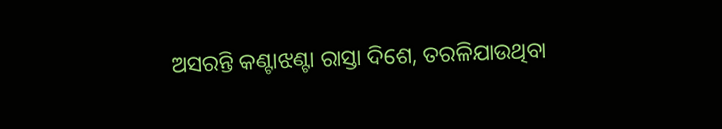ଅସରନ୍ତି କଣ୍ଟାଝଣ୍ଟା ରାସ୍ତା ଦିଶେ, ତରଳିଯାଉଥିବା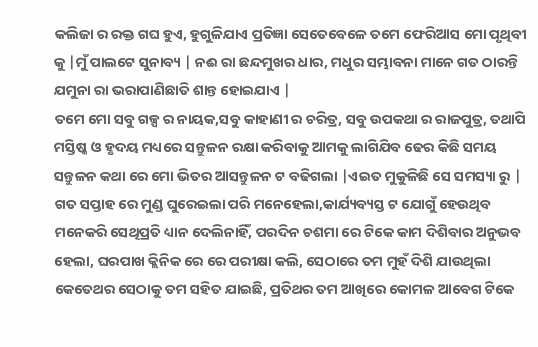କଲିଜା ର ରକ୍ତ ଗଘ ହୁଏ, ହୁଗୁଳିଯାଏ ପ୍ରତିଜ୍ଞା ସେତେବେଳେ ତମେ ଫେରିଆସ ମୋ ପୃଥିବୀ କୁ |ମୁଁ ପାଲଟେ ସୁନାବ୍ୟ | ନଈ ରା ଛନ୍ଦମୁଖର ଧାର, ମଧୁର ସମ୍ଭାବନା ମାନେ ଗତ ଠାରନ୍ତି ଯମୁନା ରା ଭରାପାଣିଛାତି ଶାନ୍ତ ହୋଇଯାଏ |
ତମେ ମୋ ସବୁ ଗଳ୍ପ ର ନାୟକ,ସବୁ କାହାଣୀ ର ଚରିତ୍ର, ସବୁ ଉପକଥା ର ରାଜପୁତ୍ର, ତଥାପି ମସ୍ତିଷ୍କ ଓ ହୃଦୟ ମଧ୍ୟରେ ସନ୍ତୁଳନ ରକ୍ଷା କରିବାକୁ ଆମକୁ ଲାଗିଯିବ ଢେର କିଛି ସମୟ
ସନ୍ତୁଳନ କଥା ରେ ମୋ ଭିତର ଆସନ୍ତୁଳନ ଟ ବଢିଗଲା |ଏଇତ ମୁକୁଳିଛି ସେ ସମସ୍ୟା ରୁ |
ଗତ ସପ୍ତାହ ରେ ମୁଣ୍ଡ ଘୁରେଇଲା ପରି ମନେହେଲା,କାର୍ଯ୍ୟବ୍ୟସ୍ତ ଟ ଯୋଗୁଁ ହେଉଥିବ ମନେକରି ସେଥିପ୍ରତି ଧ୍ୟାନ ଦେଲିନାହିଁ, ପରଦିନ ଚଶମା ରେ ଟିକେ କାମ ଦିଶିବାର ଅନୁଭବ ହେଲା, ଘରପାଖ କ୍ଲିନିକ ରେ ରେ ପରୀକ୍ଷା କଲି, ସେଠାରେ ତମ ମୁହଁ ଦିଶି ଯାଉଥିଲା କେତେଥର ସେଠାକୁ ତମ ସହିତ ଯାଇଛି, ପ୍ରତିଥର ତମ ଆଖିରେ କୋମଳ ଆବେଗ ଟିକେ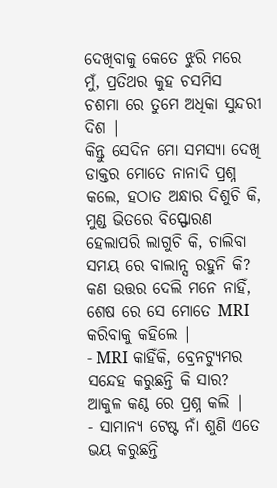ଦେଖିବାକୁ କେତେ ଝୁରି ମରେ ମୁଁ, ପ୍ରତିଥର କୁହ ଚସମିସ ଚଶମା ରେ ତୁମେ ଅଧିକା ସୁନ୍ଦରୀ ଦିଶ |
କିନ୍ତୁ ସେଦିନ ମୋ ସମସ୍ୟା ଦେଖି ଡାକ୍ତର ମୋତେ ନାନାଦି ପ୍ରଶ୍ନ କଲେ, ହଠାତ ଅନ୍ଧାର ଦିଶୁଚି କି, ମୁଣ୍ଡ ଭିତରେ ବିସ୍ଫୋରଣ ହେଲାପରି ଲାଗୁଚି କି, ଚାଲିବା ସମୟ ରେ ବାଲାନ୍ସ ରହୁନି କି? କଣ ଉତ୍ତର ଦେଲି ମନେ ନାହିଁ, ଶେଷ ରେ ସେ ମୋତେ MRI କରିବାକୁ କହିଲେ |
- MRI କାହିଁକି, ବ୍ରେନଟ୍ୟୁମର ସନ୍ଦେହ କରୁଛନ୍ତି କି ସାର? ଆକୁଳ କଣ୍ଠ ରେ ପ୍ରଶ୍ନ କଲି |
- ସାମାନ୍ୟ ଟେଷ୍ଟ ନାଁ ଶୁଣି ଏତେ ଭୟ କରୁଛନ୍ତି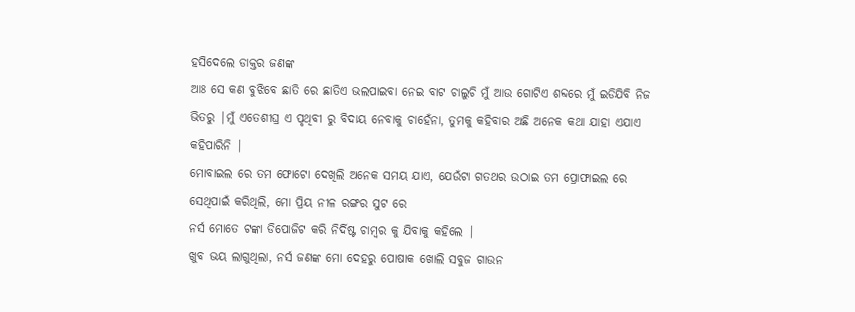ହସିଦେଲେ ଡାକ୍ତର ଜଣଙ୍କ
ଆଃ ସେ କଣ ବୁଝିବେ ଛାତି ରେ ଛାତିଏ ଭଲପାଇବା ନେଇ ବାଟ ଚାଲୁଚି ମୁଁ ଆଉ ଗୋଟିଏ ଶବ୍ଦରେ ମୁଁ ଇଡିଯିବି ନିଜ ଭିତରୁ |ମୁଁ ଏତେଶୀଘ୍ର ଏ ପୃଥିବୀ ରୁ ବିଦାୟ ନେବାକୁ ଚାହେଁନା, ତୁମକୁ କହିବାର ଅଛି ଅନେକ କଥା ଯାହା ଏଯାଏ କହିପାରିନି |
ମୋବାଇଲ ରେ ତମ ଫୋଟୋ ଦେଖିଲି ଅନେକ ସମୟ ଯାଏ, ଯେଉଁଟା ଗତଥର ଉଠାଇ ତମ ପ୍ରୋଫାଇଲ ରେ ସେଥିପାଇଁ କରିଥିଲି, ମୋ ପ୍ରିୟ ନୀଳ ରଙ୍ଗର ସୁଟ ରେ
ନର୍ସ ମୋତେ ଟଙ୍କା ଡିପୋଜିଟ କରି ନିର୍ଦିଷ୍ଟ ଚାମ୍ବର କୁ ଯିବାକୁ କହିଲେ |
ଖୁବ ଭୟ ଲାଗୁଥିଲା, ନର୍ସ ଜଣଙ୍କ ମୋ ଦେହରୁ ପୋଷାକ ଖୋଲି ସବୁଜ ଗାଉନ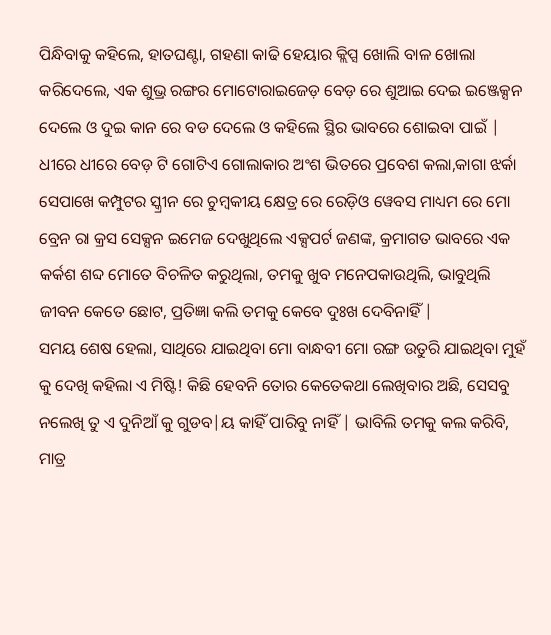ପିନ୍ଧିବାକୁ କହିଲେ, ହାତଘଣ୍ଟା, ଗହଣା କାଢି ହେୟାର କ୍ଲିପ୍ସ ଖୋଲି ବାଳ ଖୋଲା କରିଦେଲେ, ଏକ ଶୁଭ୍ର ରଙ୍ଗର ମୋଟୋରାଇଜେଡ଼ ବେଡ଼ ରେ ଶୁଆଇ ଦେଇ ଇଞ୍ଜେକ୍ସନ ଦେଲେ ଓ ଦୁଇ କାନ ରେ ବଡ ଦେଲେ ଓ କହିଲେ ସ୍ଥିର ଭାବରେ ଶୋଇବା ପାଇଁ | ଧୀରେ ଧୀରେ ବେଡ଼ ଟି ଗୋଟିଏ ଗୋଲାକାର ଅଂଶ ଭିତରେ ପ୍ରବେଶ କଲା,କାଗା ଝର୍କା ସେପାଖେ କମ୍ପୁଟର ସ୍କ୍ରୀନ ରେ ଚୁମ୍ବକୀୟ କ୍ଷେତ୍ର ରେ ରେଡ଼ିଓ ୱେବସ ମାଧ୍ୟମ ରେ ମୋ ବ୍ରେନ ରା କ୍ରସ ସେକ୍ସନ ଇମେଜ ଦେଖୁଥିଲେ ଏକ୍ସପର୍ଟ ଜଣଙ୍କ, କ୍ରମାଗତ ଭାବରେ ଏକ କର୍କଶ ଶବ୍ଦ ମୋତେ ବିଚଳିତ କରୁଥିଲା, ତମକୁ ଖୁବ ମନେପକାଉଥିଲି, ଭାବୁଥିଲି ଜୀବନ କେତେ ଛୋଟ, ପ୍ରତିଜ୍ଞା କଲି ତମକୁ କେବେ ଦୁଃଖ ଦେବିନାହିଁ |
ସମୟ ଶେଷ ହେଲା, ସାଥିରେ ଯାଇଥିବା ମୋ ବାନ୍ଧବୀ ମୋ ରଙ୍ଗ ଉତୁରି ଯାଇଥିବା ମୁହଁ କୁ ଦେଖି କହିଲା ଏ ମିଷ୍ଟି! କିଛି ହେବନି ତୋର କେତେକଥା ଲେଖିବାର ଅଛି, ସେସବୁ ନଲେଖି ତୁ ଏ ଦୁନିଆଁ କୁ ଗୁଡବ|ୟ କାହିଁ ପାରିବୁ ନାହିଁ | ଭାବିଲି ତମକୁ କଲ କରିବି, ମାତ୍ର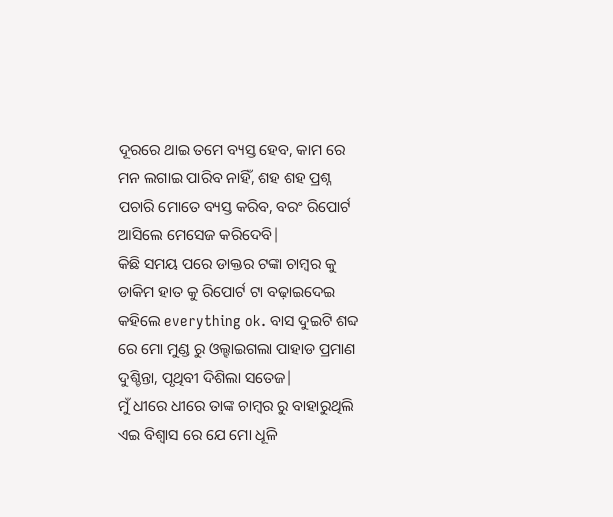ଦୂରରେ ଥାଇ ତମେ ବ୍ୟସ୍ତ ହେବ, କାମ ରେ ମନ ଲଗାଇ ପାରିବ ନାହିଁ, ଶହ ଶହ ପ୍ରଶ୍ନ ପଚାରି ମୋତେ ବ୍ୟସ୍ତ କରିବ, ବରଂ ରିପୋର୍ଟ ଆସିଲେ ମେସେଜ କରିଦେବି|
କିଛି ସମୟ ପରେ ଡାକ୍ତର ଟଙ୍କା ଚାମ୍ବର କୁ ଡାକିମ ହାତ କୁ ରିପୋର୍ଟ ଟା ବଢ଼ାଇଦେଇ କହିଲେ everything ok. ବାସ ଦୁଇଟି ଶବ୍ଦ ରେ ମୋ ମୁଣ୍ଡ ରୁ ଓଲ୍ହାଇଗଲା ପାହାଡ ପ୍ରମାଣ ଦୁଶ୍ଚିନ୍ତା, ପୃଥିବୀ ଦିଶିଲା ସତେଜ|
ମୁଁ ଧୀରେ ଧୀରେ ତାଙ୍କ ଚାମ୍ବର ରୁ ବାହାରୁଥିଲି ଏଇ ବିଶ୍ୱାସ ରେ ଯେ ମୋ ଧୂଳି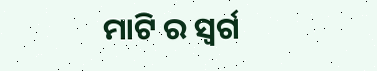ମାଟି ର ସ୍ୱର୍ଗ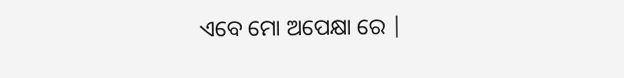ଏବେ ମୋ ଅପେକ୍ଷା ରେ |